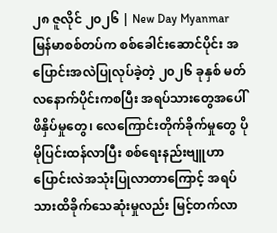၂၈ ဇူလိုင် ၂၀၂၆ | New Day Myanmar
မြန်မာစစ်တပ်က စစ်ခေါင်းဆောင်ပိုင်း အပြောင်းအလဲပြုလုပ်ခဲ့တဲ့ ၂၀၂၆ ခုနှစ် မတ်လနောက်ပိုင်းကစပြီး အရပ်သားတွေအပေါ် ဖိနှိပ်မှုတွေ၊ လေကြောင်းတိုက်ခိုက်မှုတွေ ပိုမိုပြင်းထန်လာပြီး စစ်ရေးနည်းဗျူဟာ ပြောင်းလဲအသုံးပြုလာတာကြောင့် အရပ်သားထိခိုက်သေဆုံးမှုလည်း မြင့်တက်လာ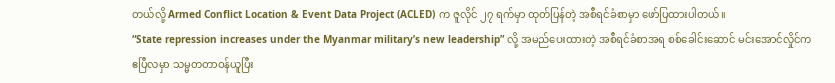တယ်လို့ Armed Conflict Location & Event Data Project (ACLED) က ဇူလိုင် ၂၇ ရက်မှာ ထုတ်ပြန်တဲ့ အစီရင်ခံစာမှာ ဖော်ပြထားပါတယ်။
“State repression increases under the Myanmar military’s new leadership” လို့ အမည်ပေးထားတဲ့ အစီရင်ခံစာအရ စစ်ခေါင်းဆောင် မင်းအောင်လှိုင်က ဧပြီလမှာ သမ္မတတာဝန်ယူပြီး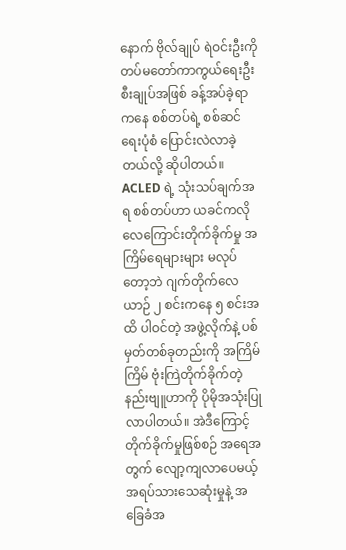နောက် ဗိုလ်ချုပ် ရဲဝင်းဦးကို တပ်မတော်ကာကွယ်ရေးဦးစီးချုပ်အဖြစ် ခန့်အပ်ခဲ့ရာကနေ စစ်တပ်ရဲ့ စစ်ဆင်ရေးပုံစံ ပြောင်းလဲလာခဲ့တယ်လို့ ဆိုပါတယ်။
ACLED ရဲ့ သုံးသပ်ချက်အရ စစ်တပ်ဟာ ယခင်ကလို လေကြောင်းတိုက်ခိုက်မှု အကြိမ်ရေများများ မလုပ်တော့ဘဲ ဂျက်တိုက်လေယာဉ် ၂ စင်းကနေ ၅ စင်းအထိ ပါဝင်တဲ့ အဖွဲ့လိုက်နဲ့ ပစ်မှတ်တစ်ခုတည်းကို အကြိမ်ကြိမ် ဗုံးကြဲတိုက်ခိုက်တဲ့ နည်းဗျူဟာကို ပိုမိုအသုံးပြုလာပါတယ်။ အဲဒီကြောင့် တိုက်ခိုက်မှုဖြစ်စဉ် အရေအတွက် လျော့ကျလာပေမယ့် အရပ်သားသေဆုံးမှုနဲ့ အခြေခံအ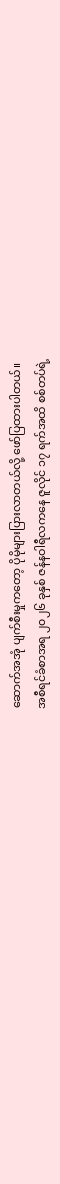ဆောက်အအုံ ပျက်စီးမှုကတော့ ပိုမိုများပြားလာတယ်လို့ ဖော်ပြထားပါတယ်။
အစီရင်ခံစာအရ ၂၀၂၆ ခုနှစ် ဇန်နဝါရီလကနေ ဇူလိုင် ၁၇ ရက်အထိ စစ်တပ်ရဲ့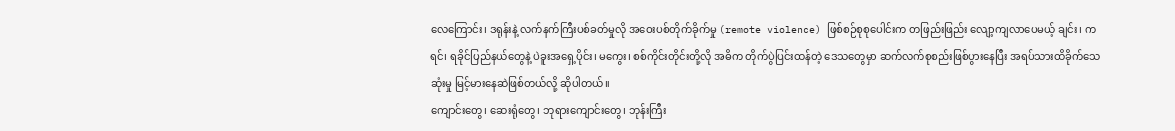လေကြောင်း၊ ဒရုန်းနဲ့ လက်နက်ကြီးပစ်ခတ်မှုလို အဝေးပစ်တိုက်ခိုက်မှု (remote violence) ဖြစ်စဉ်စုစုပေါင်းက တဖြည်းဖြည်း လျော့ကျလာပေမယ့် ချင်း၊ ကရင်၊ ရခိုင်ပြည်နယ်တွေနဲ့ ပဲခူးအရှေ့ပိုင်း၊ မကွေး၊ စစ်ကိုင်းတိုင်းတို့လို အဓိက တိုက်ပွဲပြင်းထန်တဲ့ ဒေသတွေမှာ ဆက်လက်စုစည်းဖြစ်ပွားနေပြီး အရပ်သားထိခိုက်သေဆုံးမှု မြင့်မားနေဆဲဖြစ်တယ်လို့ ဆိုပါတယ်။
ကျောင်းတွေ၊ ဆေးရုံတွေ၊ ဘုရားကျောင်းတွေ၊ ဘုန်းကြီး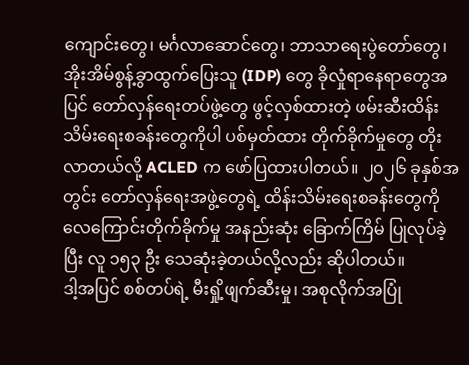ကျောင်းတွေ၊ မင်္ဂလာဆောင်တွေ၊ ဘာသာရေးပွဲတော်တွေ၊ အိုးအိမ်စွန့်ခွာထွက်ပြေးသူ (IDP) တွေ ခိုလှုံရာနေရာတွေအပြင် တော်လှန်ရေးတပ်ဖွဲ့တွေ ဖွင့်လှစ်ထားတဲ့ ဖမ်းဆီးထိန်းသိမ်းရေးစခန်းတွေကိုပါ ပစ်မှတ်ထား တိုက်ခိုက်မှုတွေ တိုးလာတယ်လို့ ACLED က ဖော်ပြထားပါတယ်။ ၂၀၂၆ ခုနှစ်အတွင်း တော်လှန်ရေးအဖွဲ့တွေရဲ့ ထိန်းသိမ်းရေးစခန်းတွေကို လေကြောင်းတိုက်ခိုက်မှု အနည်းဆုံး ခြောက်ကြိမ် ပြုလုပ်ခဲ့ပြီး လူ ၁၅၃ ဦး သေဆုံးခဲ့တယ်လို့လည်း ဆိုပါတယ်။
ဒါ့အပြင် စစ်တပ်ရဲ့ မီးရှို့ဖျက်ဆီးမှု၊ အစုလိုက်အပြုံ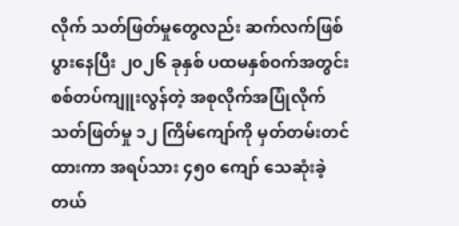လိုက် သတ်ဖြတ်မှုတွေလည်း ဆက်လက်ဖြစ်ပွားနေပြီး ၂၀၂၆ ခုနှစ် ပထမနှစ်ဝက်အတွင်း စစ်တပ်ကျူးလွန်တဲ့ အစုလိုက်အပြုံလိုက် သတ်ဖြတ်မှု ၁၂ ကြိမ်ကျော်ကို မှတ်တမ်းတင်ထားကာ အရပ်သား ၄၅၀ ကျော် သေဆုံးခဲ့တယ်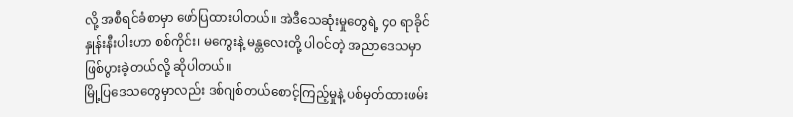လို့ အစီရင်ခံစာမှာ ဖော်ပြထားပါတယ်။ အဲဒီသေဆုံးမှုတွေရဲ့ ၄၀ ရာခိုင်နှုန်းနီးပါးဟာ စစ်ကိုင်း၊ မကွေးနဲ့ မန္တလေးတို့ ပါဝင်တဲ့ အညာဒေသမှာ ဖြစ်ပွားခဲ့တယ်လို့ ဆိုပါတယ်။
မြို့ပြဒေသတွေမှာလည်း ဒစ်ဂျစ်တယ်စောင့်ကြည့်မှုနဲ့ ပစ်မှတ်ထားဖမ်း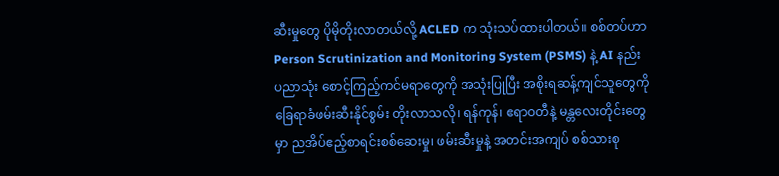ဆီးမှုတွေ ပိုမိုတိုးလာတယ်လို့ ACLED က သုံးသပ်ထားပါတယ်။ စစ်တပ်ဟာ Person Scrutinization and Monitoring System (PSMS) နဲ့ AI နည်းပညာသုံး စောင့်ကြည့်ကင်မရာတွေကို အသုံးပြုပြီး အစိုးရဆန့်ကျင်သူတွေကို ခြေရာခံဖမ်းဆီးနိုင်စွမ်း တိုးလာသလို၊ ရန်ကုန်၊ ဧရာဝတီနဲ့ မန္တလေးတိုင်းတွေမှာ ညအိပ်ဧည့်စာရင်းစစ်ဆေးမှု၊ ဖမ်းဆီးမှုနဲ့ အတင်းအကျပ် စစ်သားစု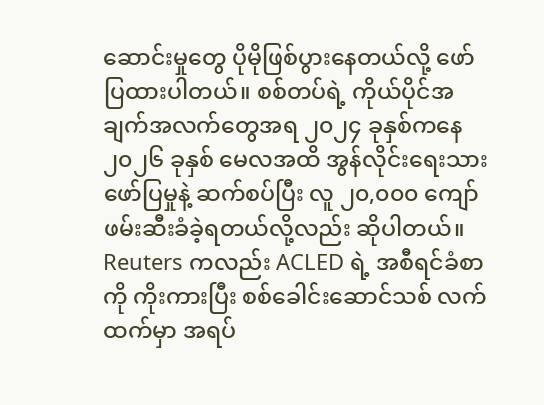ဆောင်းမှုတွေ ပိုမိုဖြစ်ပွားနေတယ်လို့ ဖော်ပြထားပါတယ်။ စစ်တပ်ရဲ့ ကိုယ်ပိုင်အချက်အလက်တွေအရ ၂၀၂၄ ခုနှစ်ကနေ ၂၀၂၆ ခုနှစ် မေလအထိ အွန်လိုင်းရေးသားဖော်ပြမှုနဲ့ ဆက်စပ်ပြီး လူ ၂၀,၀၀၀ ကျော် ဖမ်းဆီးခံခဲ့ရတယ်လို့လည်း ဆိုပါတယ်။
Reuters ကလည်း ACLED ရဲ့ အစီရင်ခံစာကို ကိုးကားပြီး စစ်ခေါင်းဆောင်သစ် လက်ထက်မှာ အရပ်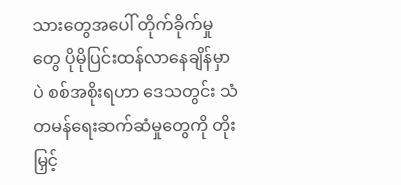သားတွေအပေါ် တိုက်ခိုက်မှုတွေ ပိုမိုပြင်းထန်လာနေချိန်မှာပဲ စစ်အစိုးရဟာ ဒေသတွင်း သံတမန်ရေးဆက်ဆံမှုတွေကို တိုးမြှင့်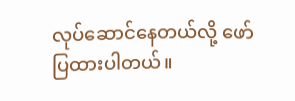လုပ်ဆောင်နေတယ်လို့ ဖော်ပြထားပါတယ်။